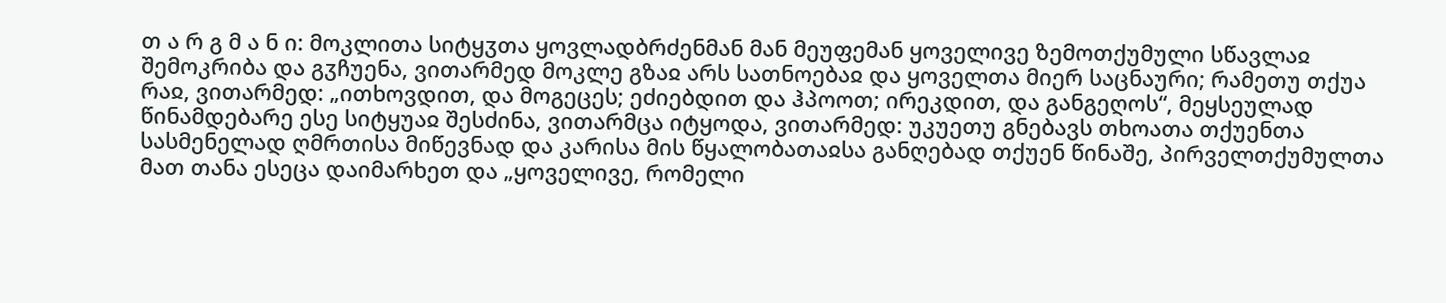თ ა რ გ მ ა ნ ი: მოკლითა სიტყჳთა ყოვლადბრძენმან მან მეუფემან ყოველივე ზემოთქუმული სწავლაჲ შემოკრიბა და გჳჩუენა, ვითარმედ მოკლე გზაჲ არს სათნოებაჲ და ყოველთა მიერ საცნაური; რამეთუ თქუა რაჲ, ვითარმედ: „ითხოვდით, და მოგეცეს; ეძიებდით და ჰპოოთ; ირეკდით, და განგეღოს“, მეყსეულად წინამდებარე ესე სიტყუაჲ შესძინა, ვითარმცა იტყოდა, ვითარმედ: უკუეთუ გნებავს თხოათა თქუენთა სასმენელად ღმრთისა მიწევნად და კარისა მის წყალობათაჲსა განღებად თქუენ წინაშე, პირველთქუმულთა მათ თანა ესეცა დაიმარხეთ და „ყოველივე, რომელი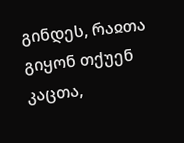გინდეს, რაჲთა გიყონ თქუენ კაცთა,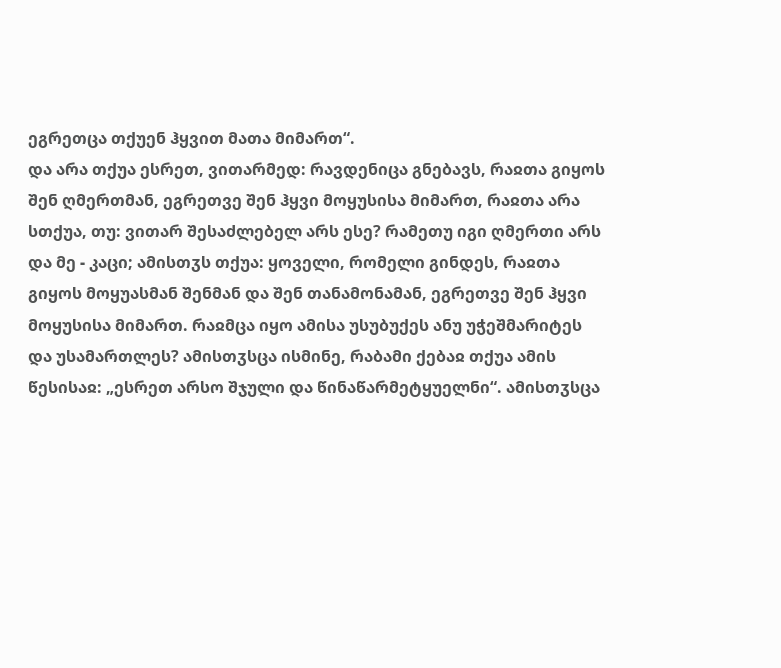ეგრეთცა თქუენ ჰყვით მათა მიმართ“.
და არა თქუა ესრეთ, ვითარმედ: რავდენიცა გნებავს, რაჲთა გიყოს შენ ღმერთმან, ეგრეთვე შენ ჰყვი მოყუსისა მიმართ, რაჲთა არა სთქუა, თუ: ვითარ შესაძლებელ არს ესე? რამეთუ იგი ღმერთი არს და მე - კაცი; ამისთჳს თქუა: ყოველი, რომელი გინდეს, რაჲთა გიყოს მოყუასმან შენმან და შენ თანამონამან, ეგრეთვე შენ ჰყვი მოყუსისა მიმართ. რაჲმცა იყო ამისა უსუბუქეს ანუ უჭეშმარიტეს და უსამართლეს? ამისთჳსცა ისმინე, რაბამი ქებაჲ თქუა ამის წესისაჲ: „ესრეთ არსო შჯული და წინაწარმეტყუელნი“. ამისთჳსცა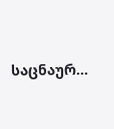საცნაურ...